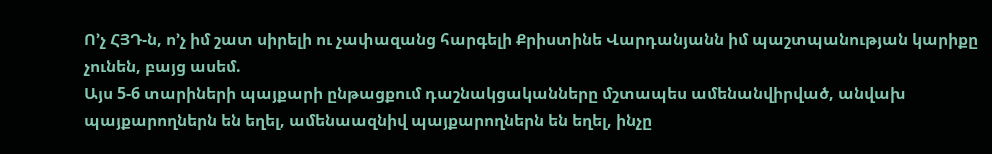Ո’չ ՀՅԴ-ն, ո’չ իմ շատ սիրելի ու չափազանց հարգելի Քրիստինե Վարդանյանն իմ պաշտպանության կարիքը չունեն, բայց ասեմ.
Այս 5-6 տարիների պայքարի ընթացքում դաշնակցականները մշտապես ամենանվիրված, անվախ պայքարողներն են եղել, ամենաազնիվ պայքարողներն են եղել, ինչը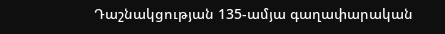Դաշնակցության 135-ամյա գաղափարական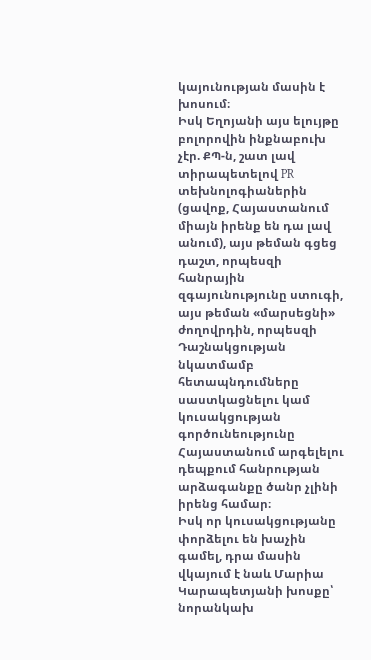կայունության մասին է խոսում։
Իսկ Եղոյանի այս ելույթը բոլորովին ինքնաբուխ չէր. ՔՊ-ն, շատ լավ տիրապետելով PR տեխնոլոգիաներին (ցավոք, Հայաստանում միայն իրենք են դա լավ անում), այս թեման գցեց դաշտ, որպեսզի հանրային զգայունությունը ստուգի, այս թեման «մարսեցնի» ժողովրդին, որպեսզի Դաշնակցության նկատմամբ հետապնդումները սաստկացնելու կամ կուսակցության գործունեությունը Հայաստանում արգելելու դեպքում հանրության արձագանքը ծանր չլինի իրենց համար։
Իսկ որ կուսակցությանը փորձելու են խաչին գամել, դրա մասին վկայում է նաև Մարիա Կարապետյանի խոսքը՝ նորանկախ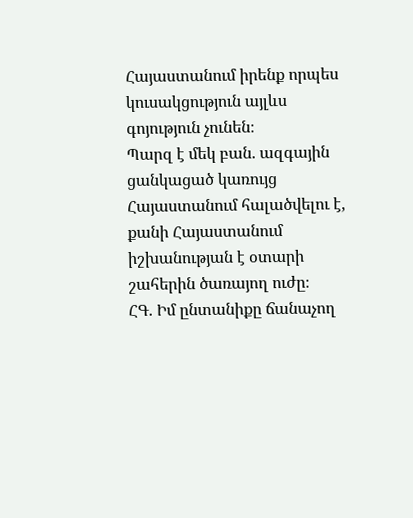Հայաստանում իրենք որպես կուսակցություն այլևս գոյություն չունեն։
Պարզ է մեկ բան. ազգային ցանկացած կառույց Հայաստանում հալածվելու է, քանի Հայաստանում իշխանության է օտարի շահերին ծառայող ուժը։
ՀԳ. Իմ ընտանիքը ճանաչող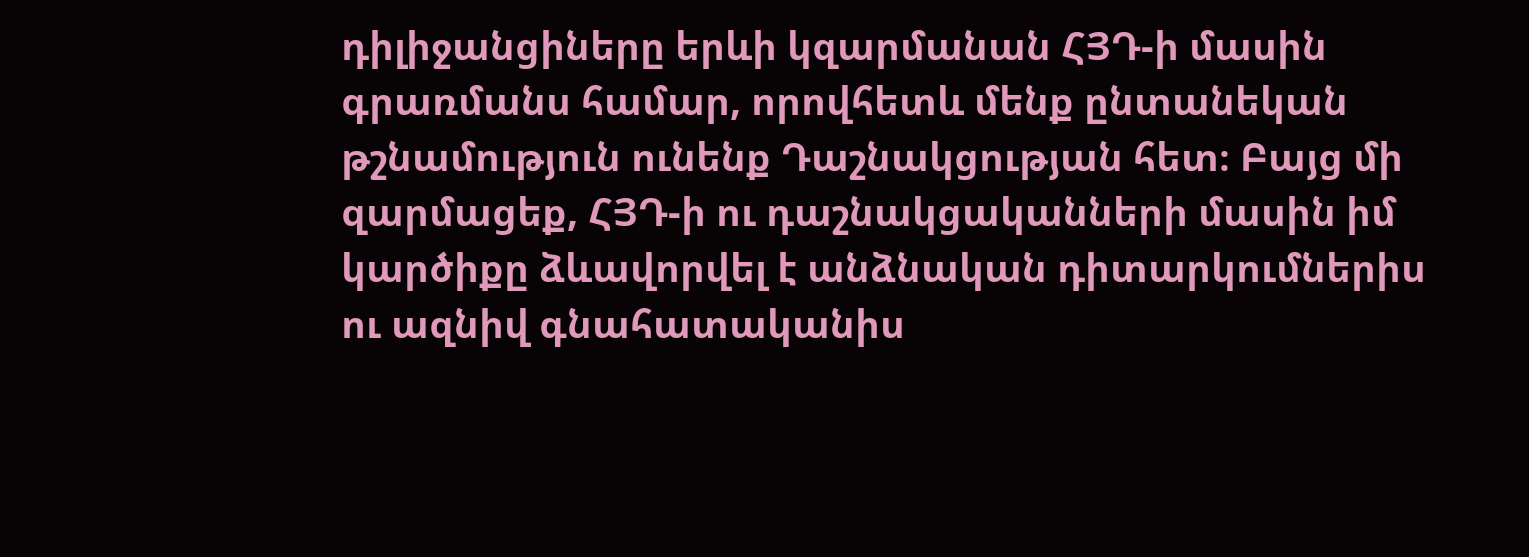դիլիջանցիները երևի կզարմանան ՀՅԴ-ի մասին գրառմանս համար, որովհետև մենք ընտանեկան թշնամություն ունենք Դաշնակցության հետ։ Բայց մի զարմացեք, ՀՅԴ-ի ու դաշնակցականների մասին իմ կարծիքը ձևավորվել է անձնական դիտարկումներիս ու ազնիվ գնահատականիս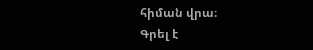հիման վրա։
Գրել է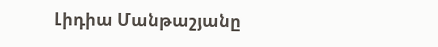Լիդիա Մանթաշյանը